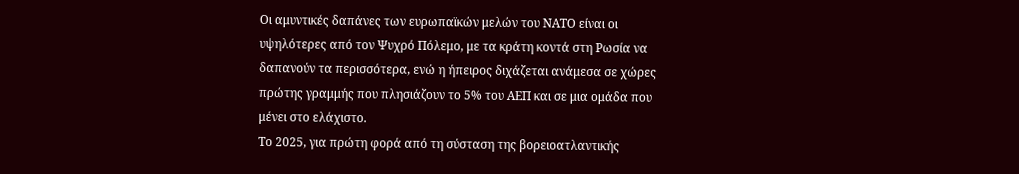Οι αμυντικές δαπάνες των ευρωπαϊκών μελών του ΝΑΤΟ είναι οι υψηλότερες από τον Ψυχρό Πόλεμο, με τα κράτη κοντά στη Ρωσία να δαπανούν τα περισσότερα, ενώ η ήπειρος διχάζεται ανάμεσα σε χώρες πρώτης γραμμής που πλησιάζουν το 5% του ΑΕΠ και σε μια ομάδα που μένει στο ελάχιστο.
Το 2025, για πρώτη φορά από τη σύσταση της βορειοατλαντικής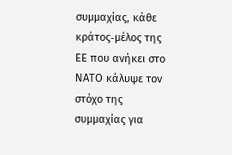συμμαχίας, κάθε κράτος‑μέλος της ΕΕ που ανήκει στο ΝΑΤΟ κάλυψε τον στόχο της συμμαχίας για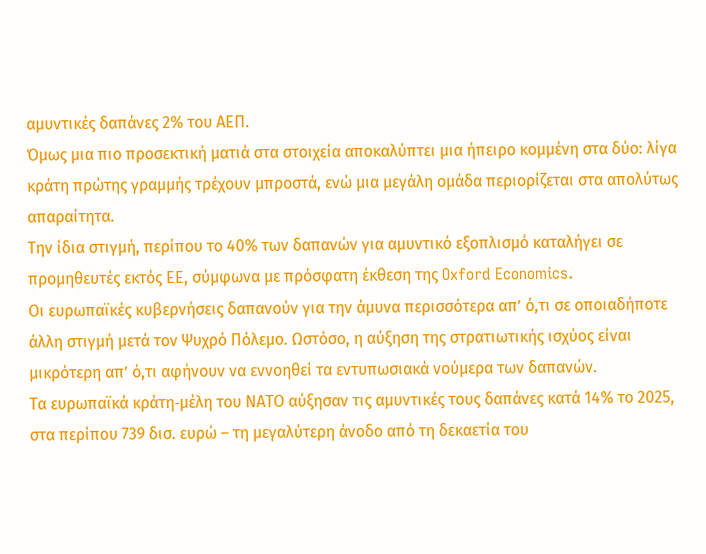αμυντικές δαπάνες 2% του ΑΕΠ.
Όμως μια πιο προσεκτική ματιά στα στοιχεία αποκαλύπτει μια ήπειρο κομμένη στα δύο: λίγα κράτη πρώτης γραμμής τρέχουν μπροστά, ενώ μια μεγάλη ομάδα περιορίζεται στα απολύτως απαραίτητα.
Την ίδια στιγμή, περίπου το 40% των δαπανών για αμυντικό εξοπλισμό καταλήγει σε προμηθευτές εκτός ΕΕ, σύμφωνα με πρόσφατη έκθεση της Oxford Economics.
Οι ευρωπαϊκές κυβερνήσεις δαπανούν για την άμυνα περισσότερα απ’ ό,τι σε οποιαδήποτε άλλη στιγμή μετά τον Ψυχρό Πόλεμο. Ωστόσο, η αύξηση της στρατιωτικής ισχύος είναι μικρότερη απ’ ό,τι αφήνουν να εννοηθεί τα εντυπωσιακά νούμερα των δαπανών.
Τα ευρωπαϊκά κράτη‑μέλη του ΝΑΤΟ αύξησαν τις αμυντικές τους δαπάνες κατά 14% το 2025, στα περίπου 739 δισ. ευρώ – τη μεγαλύτερη άνοδο από τη δεκαετία του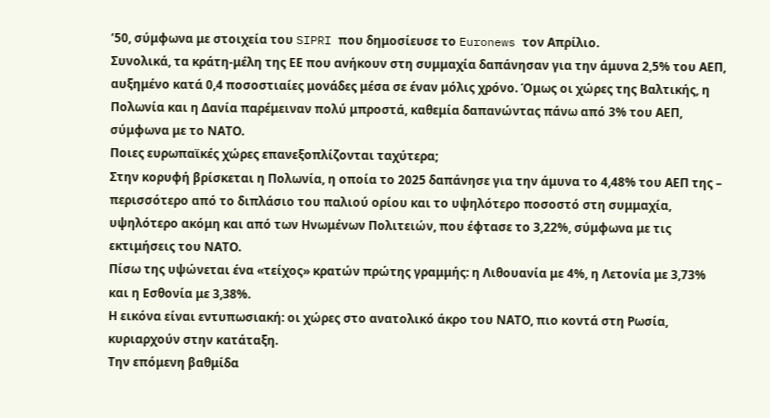’50, σύμφωνα με στοιχεία του SIPRI που δημοσίευσε το Euronews τον Απρίλιο.
Συνολικά, τα κράτη‑μέλη της ΕΕ που ανήκουν στη συμμαχία δαπάνησαν για την άμυνα 2,5% του ΑΕΠ, αυξημένο κατά 0,4 ποσοστιαίες μονάδες μέσα σε έναν μόλις χρόνο. Όμως οι χώρες της Βαλτικής, η Πολωνία και η Δανία παρέμειναν πολύ μπροστά, καθεμία δαπανώντας πάνω από 3% του ΑΕΠ, σύμφωνα με το ΝΑΤΟ.
Ποιες ευρωπαϊκές χώρες επανεξοπλίζονται ταχύτερα;
Στην κορυφή βρίσκεται η Πολωνία, η οποία το 2025 δαπάνησε για την άμυνα το 4,48% του ΑΕΠ της – περισσότερο από το διπλάσιο του παλιού ορίου και το υψηλότερο ποσοστό στη συμμαχία, υψηλότερο ακόμη και από των Ηνωμένων Πολιτειών, που έφτασε το 3,22%, σύμφωνα με τις εκτιμήσεις του ΝΑΤΟ.
Πίσω της υψώνεται ένα «τείχος» κρατών πρώτης γραμμής: η Λιθουανία με 4%, η Λετονία με 3,73% και η Εσθονία με 3,38%.
Η εικόνα είναι εντυπωσιακή: οι χώρες στο ανατολικό άκρο του ΝΑΤΟ, πιο κοντά στη Ρωσία, κυριαρχούν στην κατάταξη.
Την επόμενη βαθμίδα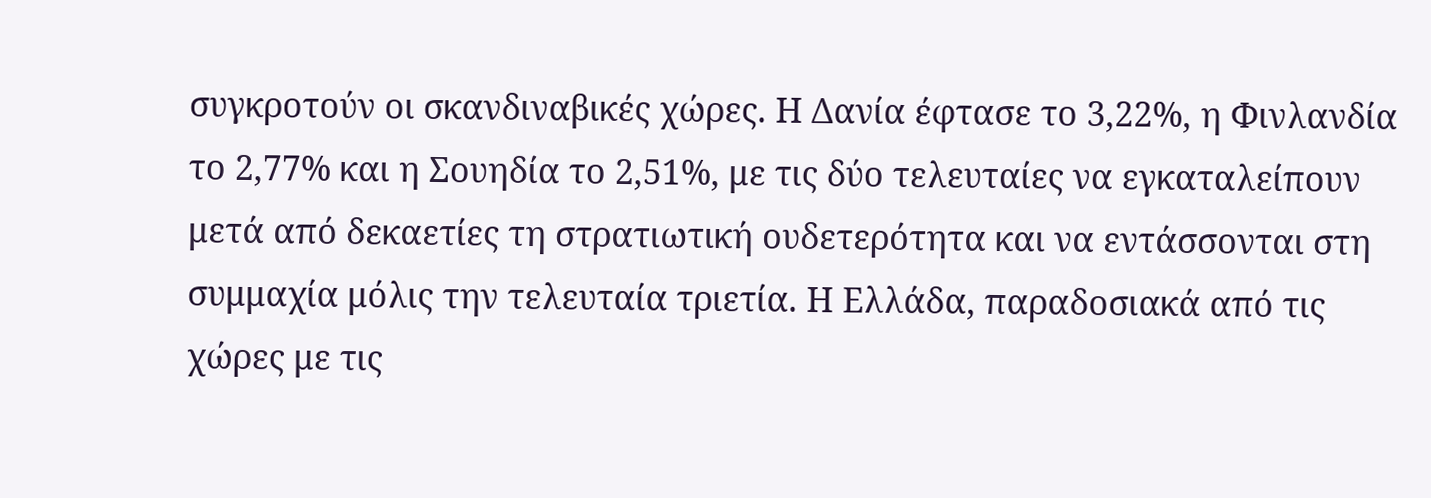συγκροτούν οι σκανδιναβικές χώρες. Η Δανία έφτασε το 3,22%, η Φινλανδία το 2,77% και η Σουηδία το 2,51%, με τις δύο τελευταίες να εγκαταλείπουν μετά από δεκαετίες τη στρατιωτική ουδετερότητα και να εντάσσονται στη συμμαχία μόλις την τελευταία τριετία. Η Ελλάδα, παραδοσιακά από τις χώρες με τις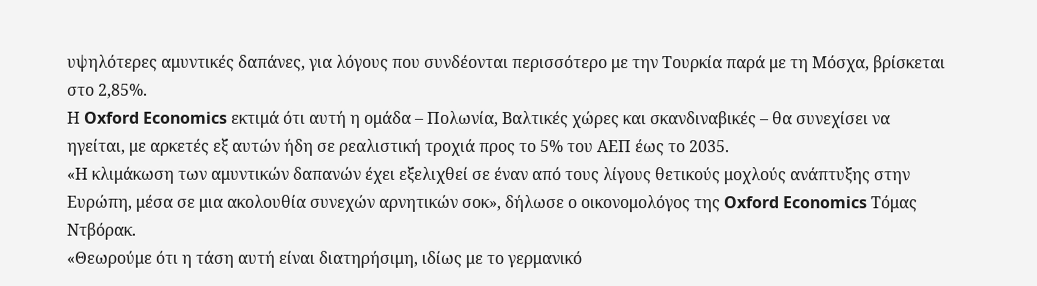υψηλότερες αμυντικές δαπάνες, για λόγους που συνδέονται περισσότερο με την Τουρκία παρά με τη Μόσχα, βρίσκεται στο 2,85%.
Η Oxford Economics εκτιμά ότι αυτή η ομάδα – Πολωνία, Βαλτικές χώρες και σκανδιναβικές – θα συνεχίσει να ηγείται, με αρκετές εξ αυτών ήδη σε ρεαλιστική τροχιά προς το 5% του ΑΕΠ έως το 2035.
«Η κλιμάκωση των αμυντικών δαπανών έχει εξελιχθεί σε έναν από τους λίγους θετικούς μοχλούς ανάπτυξης στην Ευρώπη, μέσα σε μια ακολουθία συνεχών αρνητικών σοκ», δήλωσε ο οικονομολόγος της Oxford Economics Τόμας Ντβόρακ.
«Θεωρούμε ότι η τάση αυτή είναι διατηρήσιμη, ιδίως με το γερμανικό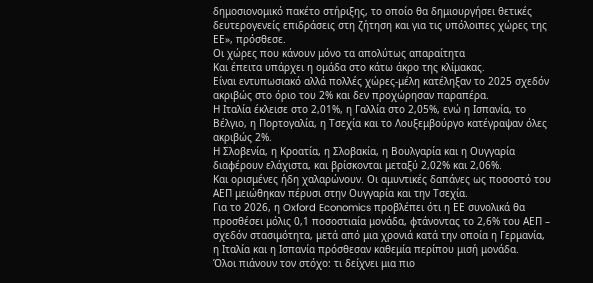δημοσιονομικό πακέτο στήριξης, το οποίο θα δημιουργήσει θετικές δευτερογενείς επιδράσεις στη ζήτηση και για τις υπόλοιπες χώρες της ΕΕ», πρόσθεσε.
Οι χώρες που κάνουν μόνο τα απολύτως απαραίτητα
Και έπειτα υπάρχει η ομάδα στο κάτω άκρο της κλίμακας.
Είναι εντυπωσιακό αλλά πολλές χώρες‑μέλη κατέληξαν το 2025 σχεδόν ακριβώς στο όριο του 2% και δεν προχώρησαν παραπέρα.
Η Ιταλία έκλεισε στο 2,01%, η Γαλλία στο 2,05%, ενώ η Ισπανία, το Βέλγιο, η Πορτογαλία, η Τσεχία και το Λουξεμβούργο κατέγραψαν όλες ακριβώς 2%.
Η Σλοβενία, η Κροατία, η Σλοβακία, η Βουλγαρία και η Ουγγαρία διαφέρουν ελάχιστα, και βρίσκονται μεταξύ 2,02% και 2,06%.
Και ορισμένες ήδη χαλαρώνουν. Οι αμυντικές δαπάνες ως ποσοστό του ΑΕΠ μειώθηκαν πέρυσι στην Ουγγαρία και την Τσεχία.
Για το 2026, η Oxford Economics προβλέπει ότι η ΕΕ συνολικά θα προσθέσει μόλις 0,1 ποσοστιαία μονάδα, φτάνοντας το 2,6% του ΑΕΠ – σχεδόν στασιμότητα, μετά από μια χρονιά κατά την οποία η Γερμανία, η Ιταλία και η Ισπανία πρόσθεσαν καθεμία περίπου μισή μονάδα.
Όλοι πιάνουν τον στόχο: τι δείχνει μια πιο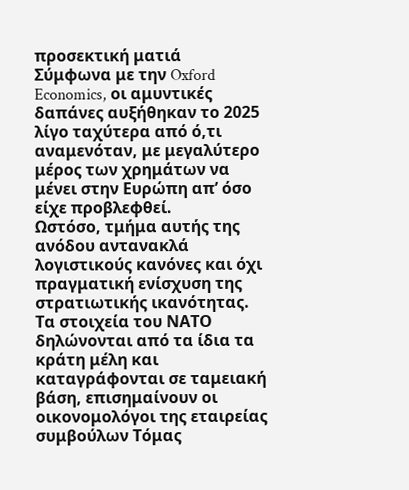προσεκτική ματιά
Σύμφωνα με την Oxford Economics, οι αμυντικές δαπάνες αυξήθηκαν το 2025 λίγο ταχύτερα από ό,τι αναμενόταν, με μεγαλύτερο μέρος των χρημάτων να μένει στην Ευρώπη απ’ όσο είχε προβλεφθεί.
Ωστόσο, τμήμα αυτής της ανόδου αντανακλά λογιστικούς κανόνες και όχι πραγματική ενίσχυση της στρατιωτικής ικανότητας.
Τα στοιχεία του ΝΑΤΟ δηλώνονται από τα ίδια τα κράτη μέλη και καταγράφονται σε ταμειακή βάση, επισημαίνουν οι οικονομολόγοι της εταιρείας συμβούλων Τόμας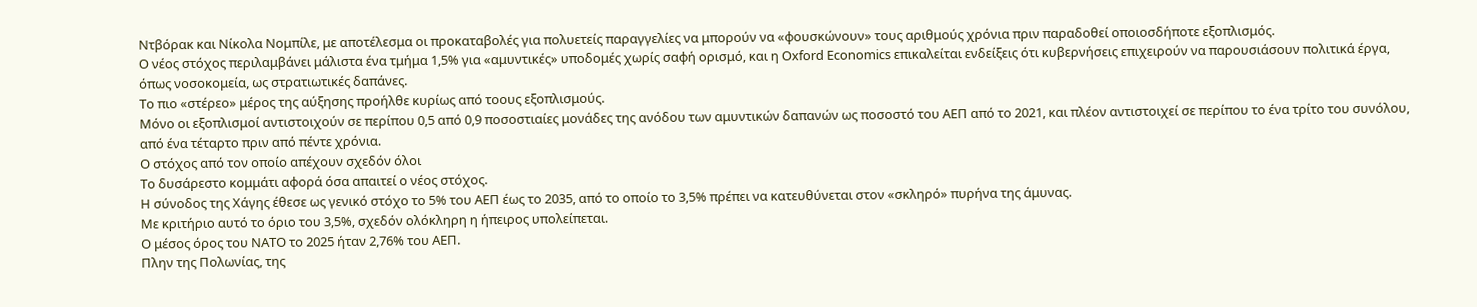Ντβόρακ και Νίκολα Νομπίλε, με αποτέλεσμα οι προκαταβολές για πολυετείς παραγγελίες να μπορούν να «φουσκώνουν» τους αριθμούς χρόνια πριν παραδοθεί οποιοσδήποτε εξοπλισμός.
Ο νέος στόχος περιλαμβάνει μάλιστα ένα τμήμα 1,5% για «αμυντικές» υποδομές χωρίς σαφή ορισμό, και η Oxford Economics επικαλείται ενδείξεις ότι κυβερνήσεις επιχειρούν να παρουσιάσουν πολιτικά έργα, όπως νοσοκομεία, ως στρατιωτικές δαπάνες.
Το πιο «στέρεο» μέρος της αύξησης προήλθε κυρίως από τοους εξοπλισμούς.
Μόνο οι εξοπλισμοί αντιστοιχούν σε περίπου 0,5 από 0,9 ποσοστιαίες μονάδες της ανόδου των αμυντικών δαπανών ως ποσοστό του ΑΕΠ από το 2021, και πλέον αντιστοιχεί σε περίπου το ένα τρίτο του συνόλου, από ένα τέταρτο πριν από πέντε χρόνια.
Ο στόχος από τον οποίο απέχουν σχεδόν όλοι
Το δυσάρεστο κομμάτι αφορά όσα απαιτεί ο νέος στόχος.
Η σύνοδος της Χάγης έθεσε ως γενικό στόχο το 5% του ΑΕΠ έως το 2035, από το οποίο το 3,5% πρέπει να κατευθύνεται στον «σκληρό» πυρήνα της άμυνας.
Με κριτήριο αυτό το όριο του 3,5%, σχεδόν ολόκληρη η ήπειρος υπολείπεται.
Ο μέσος όρος του ΝΑΤΟ το 2025 ήταν 2,76% του ΑΕΠ.
Πλην της Πολωνίας, της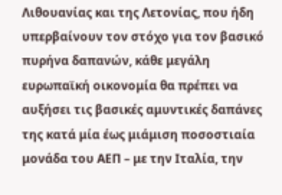Λιθουανίας και της Λετονίας, που ήδη υπερβαίνουν τον στόχο για τον βασικό πυρήνα δαπανών, κάθε μεγάλη ευρωπαϊκή οικονομία θα πρέπει να αυξήσει τις βασικές αμυντικές δαπάνες της κατά μία έως μιάμιση ποσοστιαία μονάδα του ΑΕΠ – με την Ιταλία, την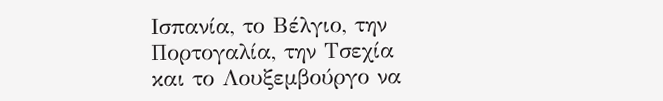Ισπανία, το Βέλγιο, την Πορτογαλία, την Τσεχία και το Λουξεμβούργο να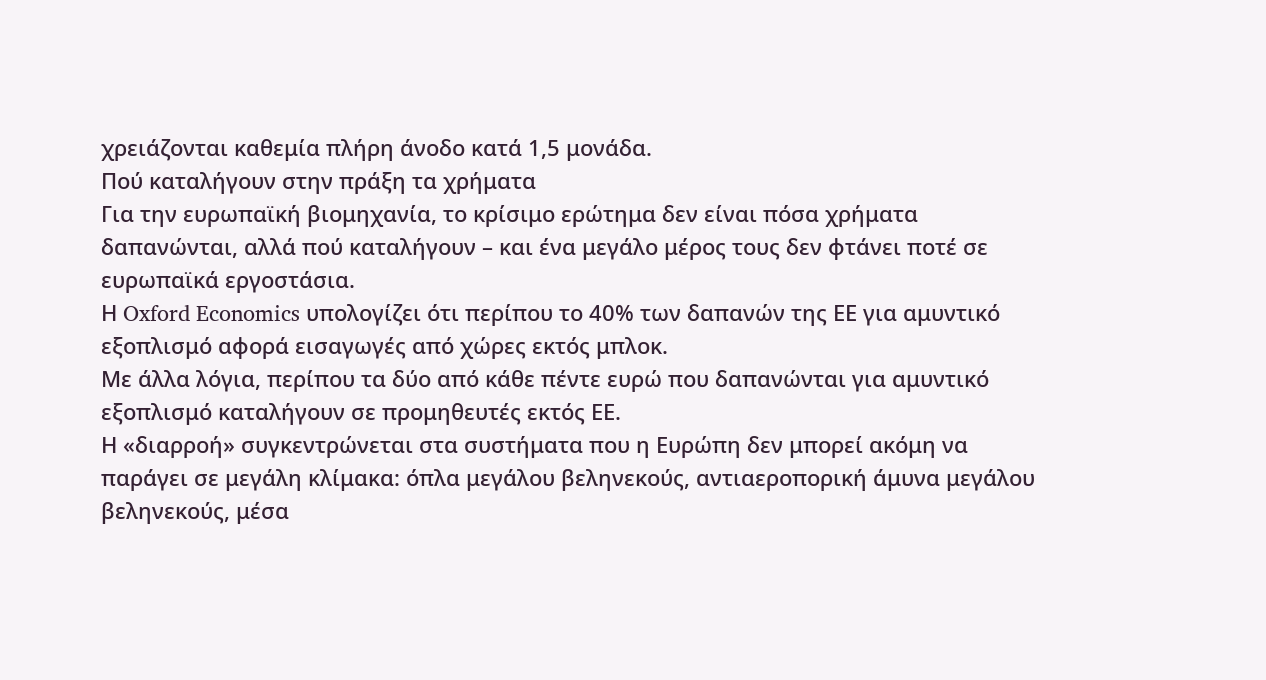χρειάζονται καθεμία πλήρη άνοδο κατά 1,5 μονάδα.
Πού καταλήγουν στην πράξη τα χρήματα
Για την ευρωπαϊκή βιομηχανία, το κρίσιμο ερώτημα δεν είναι πόσα χρήματα δαπανώνται, αλλά πού καταλήγουν – και ένα μεγάλο μέρος τους δεν φτάνει ποτέ σε ευρωπαϊκά εργοστάσια.
Η Oxford Economics υπολογίζει ότι περίπου το 40% των δαπανών της ΕΕ για αμυντικό εξοπλισμό αφορά εισαγωγές από χώρες εκτός μπλοκ.
Με άλλα λόγια, περίπου τα δύο από κάθε πέντε ευρώ που δαπανώνται για αμυντικό εξοπλισμό καταλήγουν σε προμηθευτές εκτός ΕΕ.
Η «διαρροή» συγκεντρώνεται στα συστήματα που η Ευρώπη δεν μπορεί ακόμη να παράγει σε μεγάλη κλίμακα: όπλα μεγάλου βεληνεκούς, αντιαεροπορική άμυνα μεγάλου βεληνεκούς, μέσα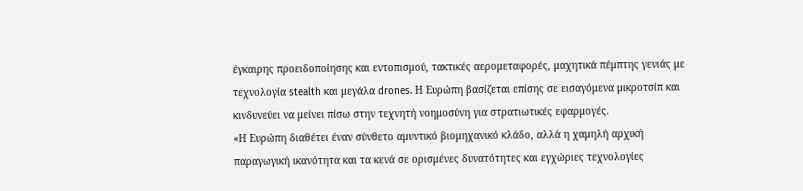έγκαιρης προειδοποίησης και εντοπισμού, τακτικές αερομεταφορές, μαχητικά πέμπτης γενιάς με τεχνολογία stealth και μεγάλα drones. Η Ευρώπη βασίζεται επίσης σε εισαγόμενα μικροτσίπ και κινδυνεύει να μείνει πίσω στην τεχνητή νοημοσύνη για στρατιωτικές εφαρμογές.
«Η Ευρώπη διαθέτει έναν σύνθετο αμυντικό βιομηχανικό κλάδο, αλλά η χαμηλή αρχική παραγωγική ικανότητα και τα κενά σε ορισμένες δυνατότητες και εγχώριες τεχνολογίες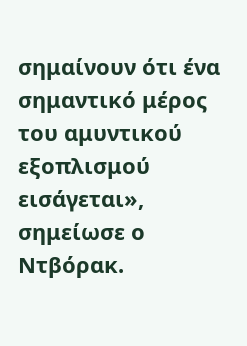σημαίνουν ότι ένα σημαντικό μέρος του αμυντικού εξοπλισμού εισάγεται», σημείωσε ο Ντβόρακ.